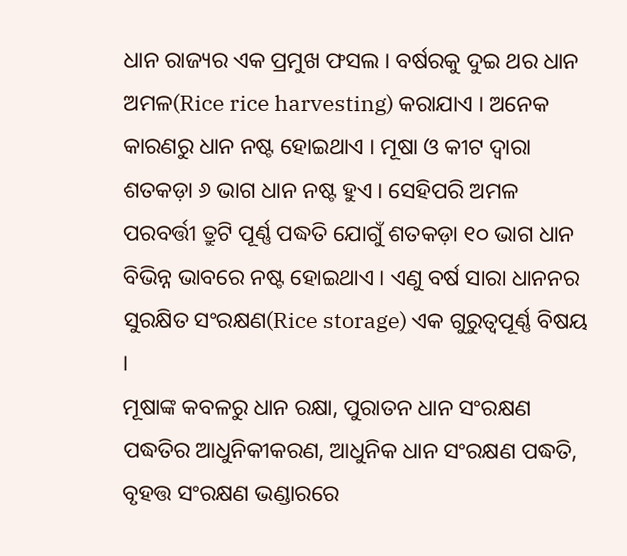ଧାନ ରାଜ୍ୟର ଏକ ପ୍ରମୁଖ ଫସଲ । ବର୍ଷରକୁ ଦୁଇ ଥର ଧାନ ଅମଳ(Rice rice harvesting) କରାଯାଏ । ଅନେକ କାରଣରୁ ଧାନ ନଷ୍ଟ ହୋଇଥାଏ । ମୂଷା ଓ କୀଟ ଦ୍ଵାରା ଶତକଡ଼ା ୬ ଭାଗ ଧାନ ନଷ୍ଟ ହୁଏ । ସେହିପରି ଅମଳ ପରବର୍ତ୍ତୀ ତ୍ରୁଟି ପୂର୍ଣ୍ଣ ପଦ୍ଧତି ଯୋଗୁଁ ଶତକଡ଼ା ୧୦ ଭାଗ ଧାନ ବିଭିନ୍ନ ଭାବରେ ନଷ୍ଟ ହୋଇଥାଏ । ଏଣୁ ବର୍ଷ ସାରା ଧାନନର ସୁରକ୍ଷିତ ସଂରକ୍ଷଣ(Rice storage) ଏକ ଗୁରୁତ୍ବପୂର୍ଣ୍ଣ ବିଷୟ ।
ମୂଷାଙ୍କ କବଳରୁ ଧାନ ରକ୍ଷା, ପୁରାତନ ଧାନ ସଂରକ୍ଷଣ ପଦ୍ଧତିର ଆଧୁନିକୀକରଣ, ଆଧୁନିକ ଧାନ ସଂରକ୍ଷଣ ପଦ୍ଧତି, ବୃହତ୍ତ ସଂରକ୍ଷଣ ଭଣ୍ଡାରରେ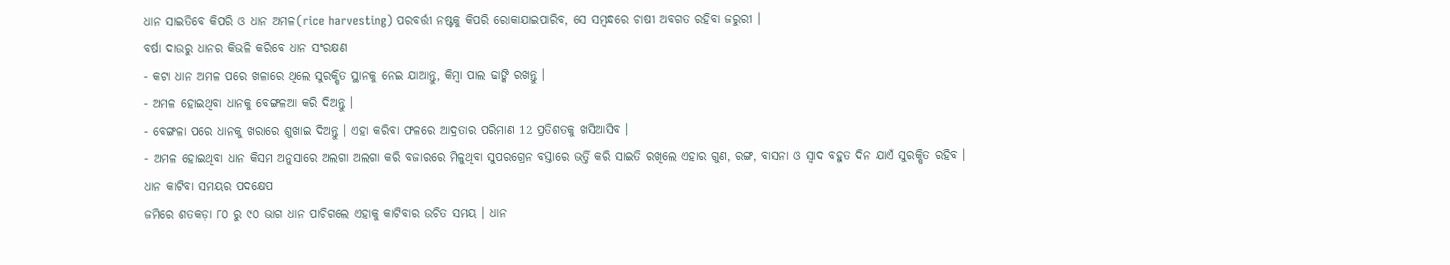ଧାନ ସାଇତିବେ କିପରି ଓ ଧାନ ଅମଳ(rice harvesting) ପରବର୍ତ୍ତୀ ନଷ୍ଟକୁ କିପରି ରୋକାଯାଇପାରିବ, ସେ ସମ୍ବନ୍ଧରେ ଚାଷୀ ଅବଗତ ରହିବା ଜରୁରୀ ।
ବର୍ଷା ଦାଉରୁ ଧାନର କିଭଳି କରିବେ ଧାନ ସଂରକ୍ଷଣ
- କଟା ଧାନ ଅମଳ ପରେ ଖଳାରେ ଥିଲେ ସୁରକ୍ଷିତ ସ୍ଥାନକୁ ନେଇ ଯାଆନ୍ତୁ, କିମ୍ବା ପାଲ ଢାଙ୍କି ରଖନ୍ତୁ ।
- ଅମଳ ହୋଇଥିବା ଧାନକୁ ବେଙ୍ଗଳଆ କରି ଦିଅନ୍ତୁ ।
- ବେଙ୍ଗଳା ପରେ ଧାନକୁ ଖରାରେ ଶୁଖାଇ ଦିଅନ୍ତୁ । ଏହା କରିବା ଫଳରେ ଆଦ୍ରତାର ପରିମାଣ 12 ପ୍ରତିଶତକୁ ଖସିଆସିବ ।
- ଅମଳ ହୋଇଥିବା ଧାନ କିସମ ଅନୁସାରେ ଅଲଗା ଅଲଗା କରି ବଜାରରେ ମିଳୁଥିବା ସୁପରଗ୍ରେନ ବସ୍ତାରେ ଭର୍ତ୍ତି କରି ସାଇତି ରଖିଲେ ଏହାର ଗୁଣ, ରଙ୍ଗ, ବାସନା ଓ ସ୍ବାଦ ବହୁତ ଦିନ ଯାଏଁ ସୁରକ୍ଷିତ ରହିବ ।
ଧାନ କାଟିବା ସମୟର ପଦକ୍ଷେପ
ଜମିରେ ଶତକଡ଼ା ୮୦ ରୁ ୯୦ ଭାଗ ଧାନ ପାଚିଗଲେ ଏହାକୁ କାଟିବାର ଉଚିତ ସମୟ । ଧାନ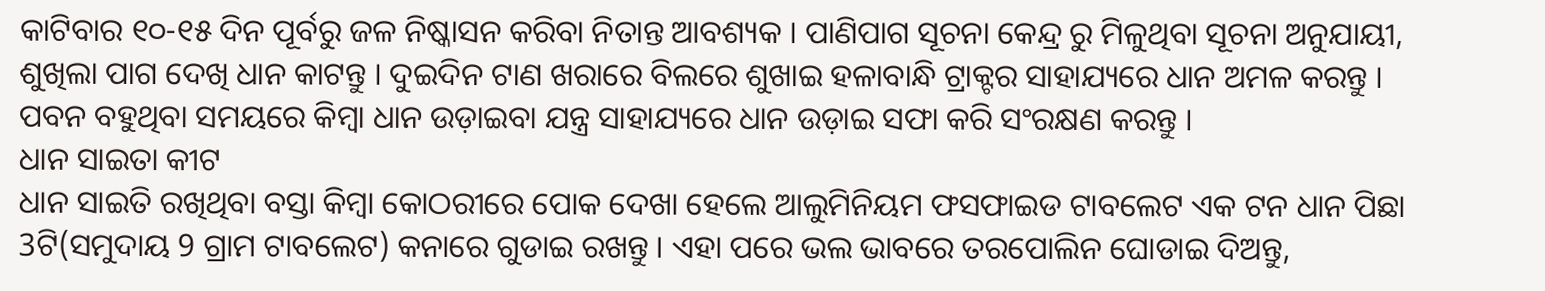କାଟିବାର ୧୦-୧୫ ଦିନ ପୂର୍ବରୁ ଜଳ ନିଷ୍କାସନ କରିବା ନିତାନ୍ତ ଆବଶ୍ୟକ । ପାଣିପାଗ ସୂଚନା କେନ୍ଦ୍ର ରୁ ମିଳୁଥିବା ସୂଚନା ଅନୁଯାୟୀ, ଶୁଖିଲା ପାଗ ଦେଖି ଧାନ କାଟନ୍ତୁ । ଦୁଇଦିନ ଟାଣ ଖରାରେ ବିଲରେ ଶୁଖାଇ ହଳାବାନ୍ଧି ଟ୍ରାକ୍ଟର ସାହାଯ୍ୟରେ ଧାନ ଅମଳ କରନ୍ତୁ । ପବନ ବହୁଥିବା ସମୟରେ କିମ୍ବା ଧାନ ଉଡ଼ାଇବା ଯନ୍ତ୍ର ସାହାଯ୍ୟରେ ଧାନ ଉଡ଼ାଇ ସଫା କରି ସଂରକ୍ଷଣ କରନ୍ତୁ ।
ଧାନ ସାଇତା କୀଟ
ଧାନ ସାଇତି ରଖିଥିବା ବସ୍ତା କିମ୍ବା କୋଠରୀରେ ପୋକ ଦେଖା ହେଲେ ଆଲୁମିନିୟମ ଫସଫାଇଡ ଟାବଲେଟ ଏକ ଟନ ଧାନ ପିଛା 3ଟି(ସମୁଦାୟ 9 ଗ୍ରାମ ଟାବଲେଟ) କନାରେ ଗୁଡାଇ ରଖନ୍ତୁ । ଏହା ପରେ ଭଲ ଭାବରେ ତରପୋଲିନ ଘୋଡାଇ ଦିଅନ୍ତୁ,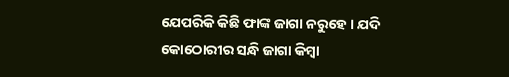ଯେପରିକି କିଛି ଫାଙ୍କ ଜାଗା ନରୁହେ । ଯଦି କୋଠୋରୀର ସନ୍ଧି ଜାଗା କିମ୍ବା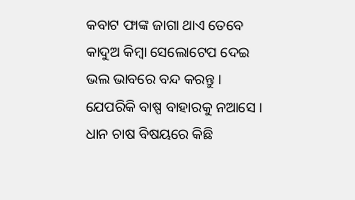କବାଟ ଫାଙ୍କ ଜାଗା ଥାଏ ତେବେ କାଦୁଅ କିମ୍ବା ସେଲୋଟେପ ଦେଇ ଭଲ ଭାବରେ ବନ୍ଦ କରନ୍ତୁ । ଯେପରିକି ବାଷ୍ପ ବାହାରକୁ ନଆସେ ।
ଧାନ ଚାଷ ବିଷୟରେ କିଛି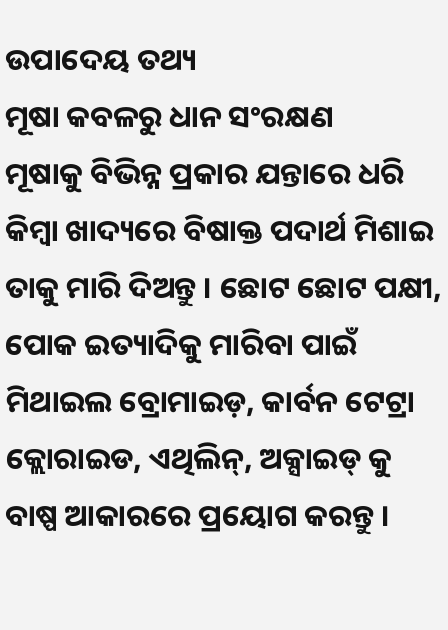ଉପାଦେୟ ତଥ୍ୟ
ମୂଷା କବଳରୁ ଧାନ ସଂରକ୍ଷଣ
ମୂଷାକୁ ବିଭିନ୍ନ ପ୍ରକାର ଯନ୍ତାରେ ଧରି କିମ୍ବା ଖାଦ୍ୟରେ ବିଷାକ୍ତ ପଦାର୍ଥ ମିଶାଇ ତାକୁ ମାରି ଦିଅନ୍ତୁ । ଛୋଟ ଛୋଟ ପକ୍ଷୀ, ପୋକ ଇତ୍ୟାଦିକୁ ମାରିବା ପାଇଁ ମିଥାଇଲ ବ୍ରୋମାଇଡ଼, କାର୍ବନ ଟେଟ୍ରା କ୍ଲୋରାଇଡ, ଏଥିଲିନ୍, ଅକ୍ସାଇଡ୍ କୁ ବାଷ୍ପ ଆକାରରେ ପ୍ରୟୋଗ କରନ୍ତୁ ।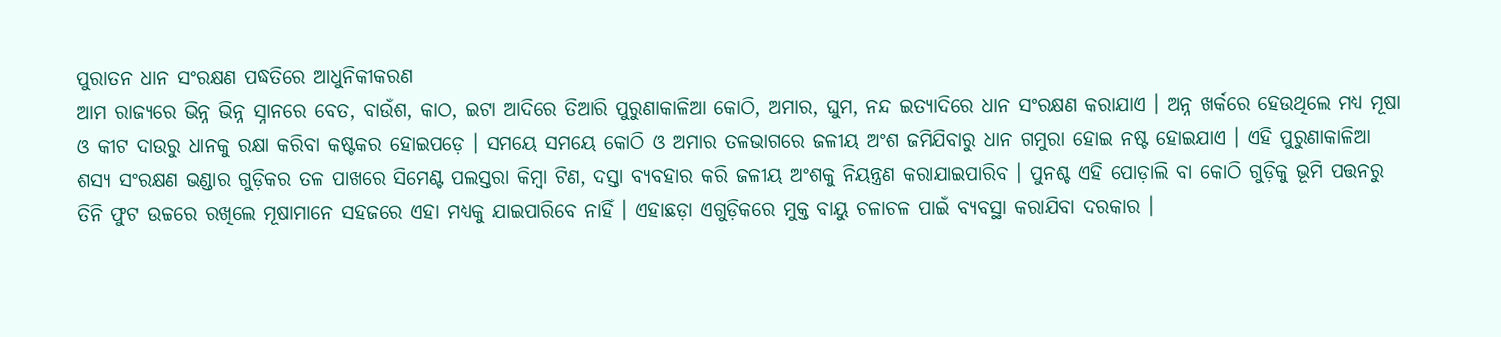ପୁରାତନ ଧାନ ସଂରକ୍ଷଣ ପଦ୍ଧତିରେ ଆଧୁନିକୀକରଣ
ଆମ ରାଜ୍ୟରେ ଭିନ୍ନ ଭିନ୍ନ ସ୍ନାନରେ ବେତ, ବାଉଁଶ, କାଠ, ଇଟା ଆଦିରେ ତିଆରି ପୁରୁଣାକାଳିଆ କୋଠି, ଅମାର, ଘୁମ, ନନ୍ଦ ଇତ୍ୟାଦିରେ ଧାନ ସଂରକ୍ଷଣ କରାଯାଏ । ଅନ୍ନ ଖର୍କରେ ହେଉଥିଲେ ମଧ୍ୟ ମୂଷା ଓ କୀଟ ଦାଉରୁ ଧାନକୁ ରକ୍ଷା କରିବା କଷ୍ଟକର ହୋଇପଡ଼େ । ସମୟେ ସମୟେ କୋଠି ଓ ଅମାର ତଳଭାଗରେ ଜଳୀୟ ଅଂଶ ଜମିଯିବାରୁ ଧାନ ଗମୁରା ହୋଇ ନଷ୍ଟ ହୋଇଯାଏ । ଏହି ପୁରୁଣାକାଳିଆ ଶସ୍ୟ ସଂରକ୍ଷଣ ଭଣ୍ଡାର ଗୁଡ଼ିକର ତଳ ପାଖରେ ସିମେଣ୍ଟ ପଲସ୍ତରା କିମ୍ବା ଟିଣ, ଦସ୍ତା ବ୍ୟବହାର କରି ଜଳୀୟ ଅଂଶକୁ ନିୟନ୍ତ୍ରଣ କରାଯାଇପାରିବ । ପୁନଶ୍ଚ ଏହି ପୋଡ଼ାଲି ବା କୋଠି ଗୁଡ଼ିକୁ ଭୂମି ପତ୍ତନରୁ ତିନି ଫୁଟ ଉଚ୍ଚରେ ରଖିଲେ ମୂଷାମାନେ ସହଜରେ ଏହା ମଧ୍ୟକୁ ଯାଇପାରିବେ ନାହିଁ । ଏହାଛଡ଼ା ଏଗୁଡ଼ିକରେ ମୁକ୍ତ ବାୟୁ ଚଳାଚଳ ପାଇଁ ବ୍ୟବସ୍ଥା କରାଯିବା ଦରକାର ।